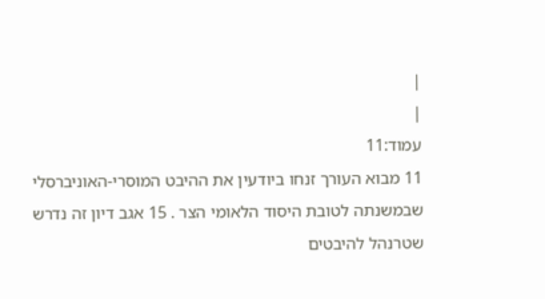|
|
עמוד:11
11 מבוא העורך זנחו ביודעין את ההיבט המוסרי-האוניברסלי שבמשנתה לטובת היסוד הלאומי הצר . 15 אגב דיון זה נדרש שטרנהל להיבטים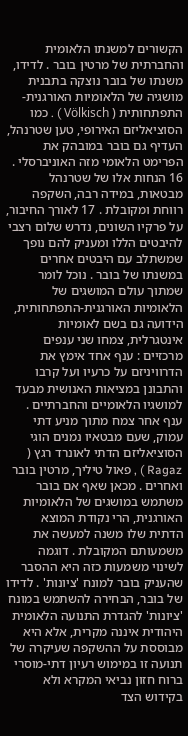הקשורים למשנתו הלאומית והחברתית של מרטין בובר . לדידו, משנתו של בובר נוצקה בתבנית מושגיה של הלאומיות האורגנית-התפתחותית ( Völkisch ) . כמו הסוציאליזם האירופי, טען שטרנהל, העדיף גם בובר במובהק את הפרימט הלאומי מזה האוניברסלי . 16 הנחות אלו של שטרנהל מבטאות, במידה רבה, השקפה רווחת ומקובלת . 17 לאורך החיבור, על פרקיו השונים, נדרש שלום רצבי להיבטים הללו ומעניק להם נופך שמשתלב עם היבטים אחרים במשנתו של בובר . נוכל לומר שמתוך עולם המושגים של הלאומיות האורגנית-התפתחותית, הידועה גם בשם לאומיות אינטגרלית, צמחו שני ענפים מרכזיים : ענף אחד אימץ את הדרוויניזם על כרעיו ועל קרבו והתבונן במציאות האנושית מבעד למושגיו הלאומיים והחברתיים . ענף אחר צמח מתוך מניע דתי עמוק, שעם מבטאיו נמנים הוגי הסוציאליזם הדתי לאונרד רגץ ( Ragaz ) , פאול טיליך, מרטין בובר ואחרים . מכאן שאף אם בובר משתמש במושגים של הלאומיות האורגנית, הרי נקודת המוצא הדתית שלו משנה למעשה את משמעותם המקובלת . דוגמה לשינוי משמעות כזה היא ההסבר שהעניק בובר למונח 'ציונות' . לדידו של בובר, הבחירה להשתמש במונח 'ציונות' להגדרת התנועה הלאומית היהודית איננה מקרית, אלא היא מבוססת על ההשקפה שעיקרה של תנועה זו במימוש רעיון דתי-מוסרי ברוח חזון נביאי המקרא ולא בקידוש הצד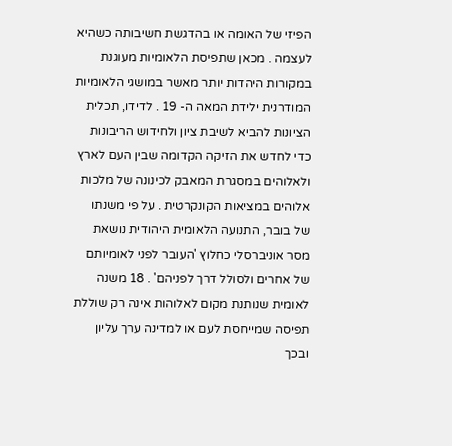הפיזי של האומה או בהדגשת חשיבותה כשהיא לעצמה . מכאן שתפיסת הלאומיות מעוגנת במקורות היהדות יותר מאשר במושגי הלאומיות המודרנית ילידת המאה ה- 19 . לדידו, תכלית הציונות להביא לשיבת ציון ולחידוש הריבונות כדי לחדש את הזיקה הקדומה שבין העם לארץ ולאלוהים במסגרת המאבק לכינונה של מלכות אלוהים במציאות הקונקרטית . על פי משנתו של בובר, התנועה הלאומית היהודית נושאת מסר אוניברסלי כחלוץ 'העובר לפני לאומיותם של אחרים ולסולל דרך לפניהם' . 18 משנה לאומית שנותנת מקום לאלוהות אינה רק שוללת תפיסה שמייחסת לעם או למדינה ערך עליון ובכך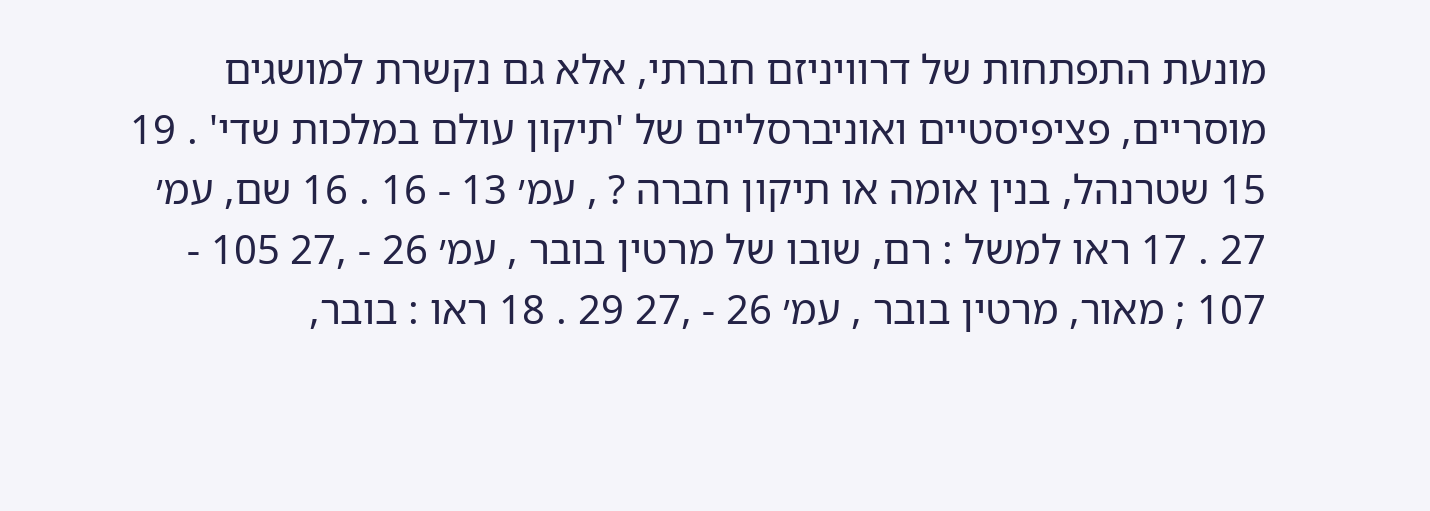מונעת התפתחות של דרוויניזם חברתי, אלא גם נקשרת למושגים מוסריים, פציפיסטיים ואוניברסליים של 'תיקון עולם במלכות שדי' . 19 15 שטרנהל, בנין אומה או תיקון חברה ? , עמ׳ 13 - 16 . 16 שם, עמ׳ 27 . 17 ראו למשל : רם, שובו של מרטין בובר , עמ׳ 26 - ,27 105 - 107 ; מאור, מרטין בובר , עמ׳ 26 - ,27 29 . 18 ראו : בובר,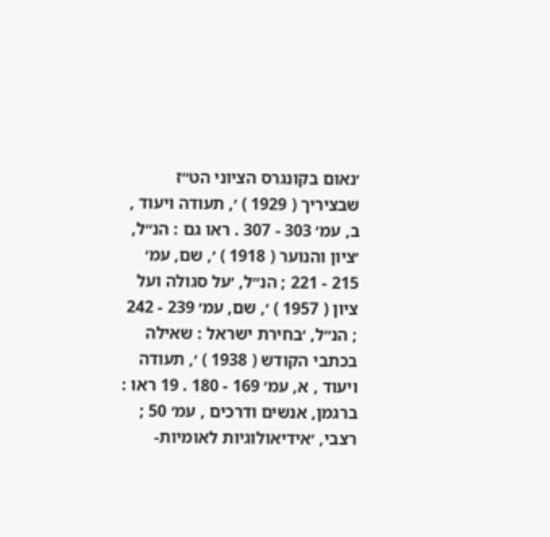׳נאום בקונגרס הציוני הט״ז שבציריך ( 1929 ) ׳, תעודה ויעוד , ב, עמ׳ 303 - 307 . ראו גם : הנ״ל, ׳ציון והנוער ( 1918 ) ׳, שם, עמ׳ 215 - 221 ; הנ״ל, ׳על סגולה ועל ציון ( 1957 ) ׳, שם, עמ׳ 239 - 242 ; הנ״ל, ׳בחירת ישראל : שאילה בכתבי הקודש ( 1938 ) ׳, תעודה ויעוד , א, עמ׳ 169 - 180 . 19 ראו : ברגמן, אנשים ודרכים , עמ׳ 50 ; רצבי, ׳אידיאולוגיות לאומיות-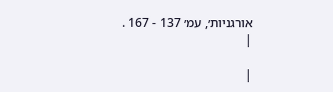אורגניות׳, עמ׳ 137 - 167 .
|

|